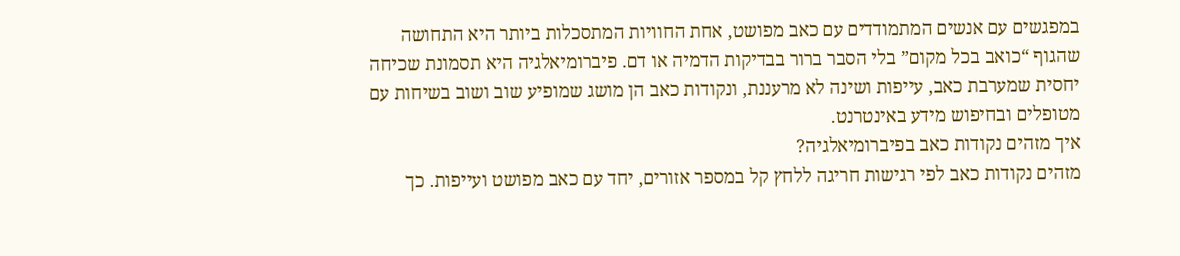במפגשים עם אנשים המתמודדים עם כאב מפושט, אחת החוויות המתסכלות ביותר היא התחושה שהגוף “כואב בכל מקום” בלי הסבר ברור בבדיקות הדמיה או דם. פיברומיאלגיה היא תסמונת שכיחה יחסית שמערבת כאב, עייפות ושינה לא מרעננת, ונקודות כאב הן מושג שמופיע שוב ושוב בשיחות עם מטופלים ובחיפוש מידע באינטרנט.
איך מזהים נקודות כאב בפיברומיאלגיה?
מזהים נקודות כאב לפי רגישות חריגה ללחץ קל במספר אזורים, יחד עם כאב מפושט ועייפות. כך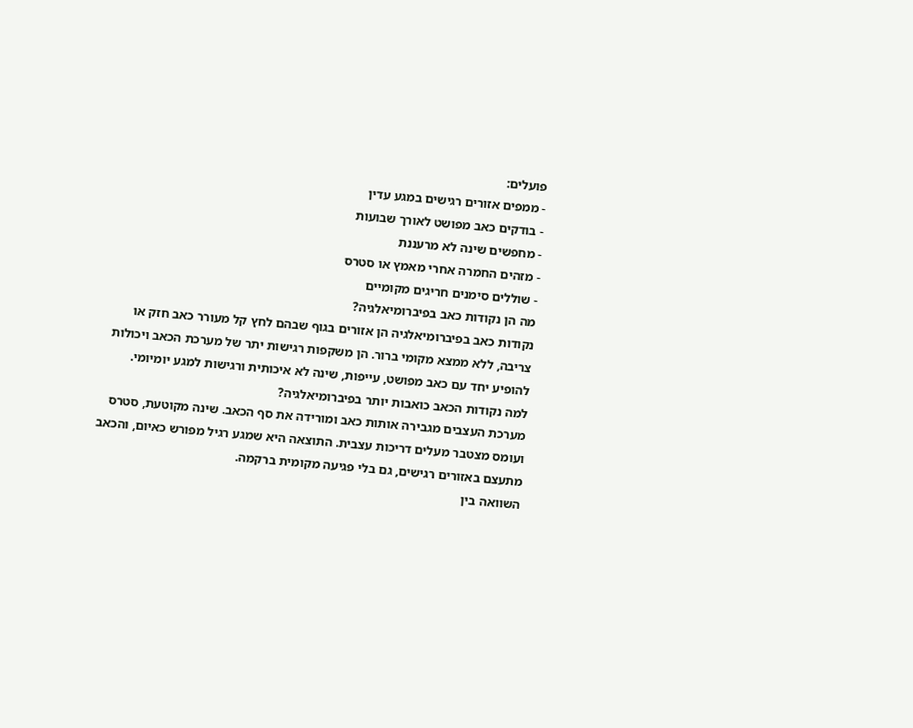פועלים:
- ממפים אזורים רגישים במגע עדין
- בודקים כאב מפושט לאורך שבועות
- מחפשים שינה לא מרעננת
- מזהים החמרה אחרי מאמץ או סטרס
- שוללים סימנים חריגים מקומיים
מה הן נקודות כאב בפיברומיאלגיה?
נקודות כאב בפיברומיאלגיה הן אזורים בגוף שבהם לחץ קל מעורר כאב חזק או צריבה, ללא ממצא מקומי ברור. הן משקפות רגישות יתר של מערכת הכאב ויכולות להופיע יחד עם כאב מפושט, עייפות, שינה לא איכותית ורגישות למגע יומיומי.
למה נקודות הכאב כואבות יותר בפיברומיאלגיה?
מערכת העצבים מגבירה אותות כאב ומורידה את סף הכאב. שינה מקוטעת, סטרס ועומס מצטבר מעלים דריכות עצבית. התוצאה היא שמגע רגיל מפורש כאיום, והכאב מתעצם באזורים רגישים, גם בלי פגיעה מקומית ברקמה.
השוואה בין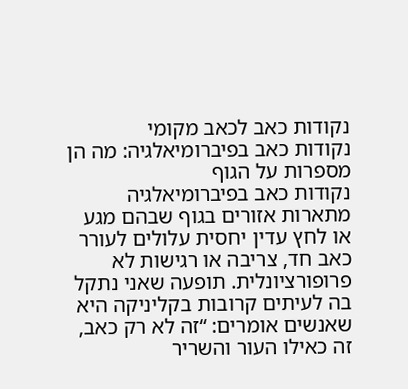נקודות כאב לכאב מקומי
נקודות כאב בפיברומיאלגיה: מה הן מספרות על הגוף
נקודות כאב בפיברומיאלגיה מתארות אזורים בגוף שבהם מגע או לחץ עדין יחסית עלולים לעורר כאב חד, צריבה או רגישות לא פרופורציונלית. תופעה שאני נתקל בה לעיתים קרובות בקליניקה היא שאנשים אומרים: “זה לא רק כאב, זה כאילו העור והשריר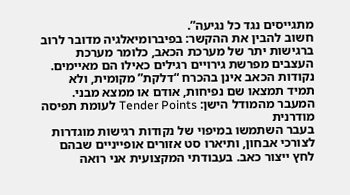מתגייסים נגד כל נגיעה”.
חשוב להבין את ההקשר: בפיברומיאלגיה מדובר לרוב ברגישות יתר של מערכת הכאב, כלומר מערכת העצבים מפרשת גירויים רגילים כאילו הם מאיימים. נקודות הכאב אינן בהכרח “דלקת” מקומית, ולא תמיד תמצאו שם נפיחות, אודם או ממצא מבני.
המעבר מהמודל הישן: Tender Points לעומת תפיסה מודרנית
בעבר השתמשו במיפוי של נקודות רגישות מוגדרות לצורכי אבחון, ותיארו סט אזורים אופייניים שבהם לחץ ייצור כאב. בעבודתי המקצועית אני רואה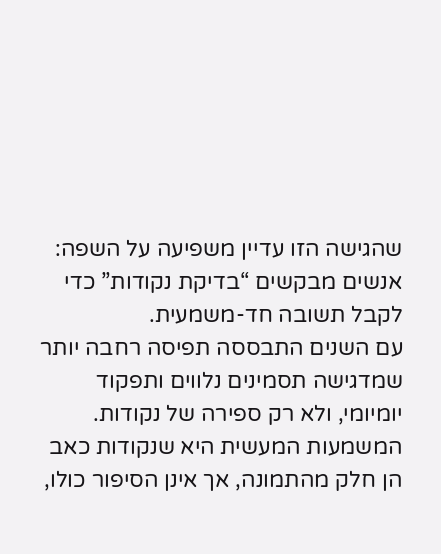שהגישה הזו עדיין משפיעה על השפה: אנשים מבקשים “בדיקת נקודות” כדי לקבל תשובה חד-משמעית.
עם השנים התבססה תפיסה רחבה יותר שמדגישה תסמינים נלווים ותפקוד יומיומי, ולא רק ספירה של נקודות. המשמעות המעשית היא שנקודות כאב הן חלק מהתמונה, אך אינן הסיפור כולו,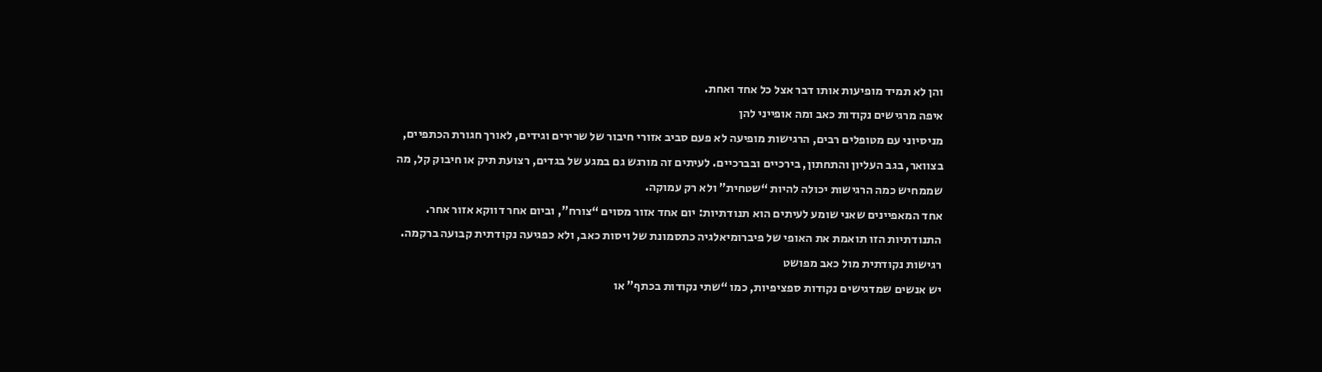והן לא תמיד מופיעות אותו דבר אצל כל אחד ואחת.
איפה מרגישים נקודות כאב ומה אופייני להן
מניסיוני עם מטופלים רבים, הרגישות מופיעה לא פעם סביב אזורי חיבור של שרירים וגידים, לאורך חגורת הכתפיים, בצוואר, בגב העליון והתחתון, בירכיים ובברכיים. לעיתים זה מורגש גם במגע של בגדים, רצועת תיק או חיבוק קל, מה שממחיש כמה הרגישות יכולה להיות “שטחית” ולא רק עמוקה.
אחד המאפיינים שאני שומע לעיתים הוא תנודתיות: יום אחד אזור מסוים “צורח”, וביום אחר דווקא אזור אחר. התנודתיות הזו תואמת את האופי של פיברומיאלגיה כתסמונת של ויסות כאב, ולא כפגיעה נקודתית קבועה ברקמה.
רגישות נקודתית מול כאב מפושט
יש אנשים שמדגישים נקודות ספציפיות, כמו “שתי נקודות בכתף” או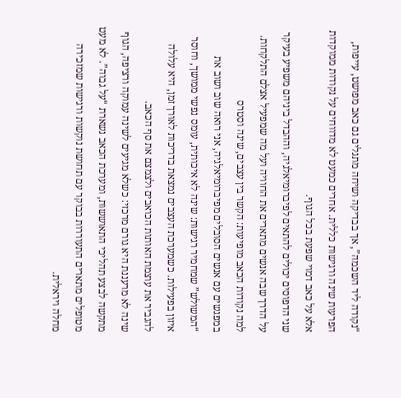“נקודה ליד השכמה”, אך בבדיקה ושיחה מתגלים גם כאב מפושט, עייפות, הפרעות שינה ורגישות כללית. אחרים כמעט לא מדווחים על נקודות ממוקדות אלא על כאב דמוי שפעת בכל הגוף.
שני הדפוסים יכולים להתאים לפיברומיאלגיה, וההבדל ביניהם משפיע בעיקר על הדרך שבה אנשים מתארים את החוויה ועל מה שמפעיל אצלם התלקחות.
למה נקודות הכאב מופיעות: הקשר בין עצבים, שינה וסטרס
במפגשים עם אנשים הסובלים מפיברומיאלגיה, אני רואה שוב ושוב את “המשולש” שמחמיר רגישות: שינה לא איכותית, עומס נפשי ממושך, וחוסר איזון בפעילות. כשמערכת העצבים נמצאת בדריכות לאורך זמן, היא עלולה להגביר את עוצמת האותות הכואבים ולצמצם את סף הכאב.
שינה לא מרעננת היא גורם מרכזי: כשלא מגיעים לשינה עמוקה ורציפה, הגוף מתקשה לבצע תהליכי התאוששות, ומערכת הכאב נשארת “על גבוה”. לא מעט מטופלים מתארים התעוררות בבוקר עם תחושת נוקשות ורגישות שמזכירה מחלה ויראלית.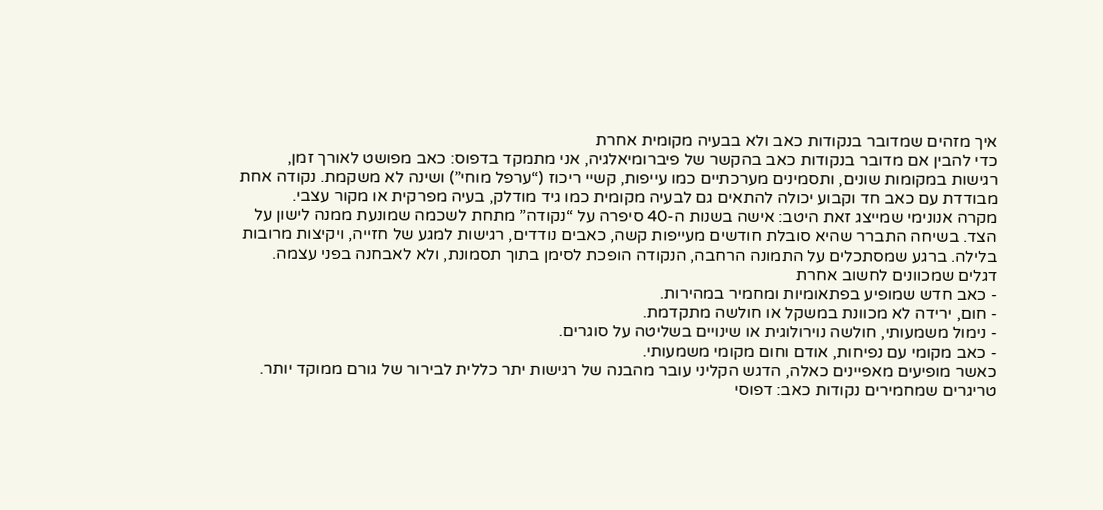איך מזהים שמדובר בנקודות כאב ולא בבעיה מקומית אחרת
כדי להבין אם מדובר בנקודות כאב בהקשר של פיברומיאלגיה, אני מתמקד בדפוס: כאב מפושט לאורך זמן, רגישות במקומות שונים, ותסמינים מערכתיים כמו עייפות, קשיי ריכוז (“ערפל מוחי”) ושינה לא משקמת. נקודה אחת מבודדת עם כאב חד וקבוע יכולה להתאים גם לבעיה מקומית כמו גיד מודלק, בעיה מפרקית או מקור עצבי.
מקרה אנונימי שמייצג זאת היטב: אישה בשנות ה-40 סיפרה על “נקודה” מתחת לשכמה שמונעת ממנה לישון על הצד. בשיחה התברר שהיא סובלת חודשים מעייפות קשה, כאבים נודדים, רגישות למגע של חזייה, ויקיצות מרובות בלילה. ברגע שמסתכלים על התמונה הרחבה, הנקודה הופכת לסימן בתוך תסמונת, ולא לאבחנה בפני עצמה.
דגלים שמכוונים לחשוב אחרת
- כאב חדש שמופיע בפתאומיות ומחמיר במהירות.
- חום, ירידה לא מכוונת במשקל או חולשה מתקדמת.
- נימול משמעותי, חולשה נוירולוגית או שינויים בשליטה על סוגרים.
- כאב מקומי עם נפיחות, אודם וחום מקומי משמעותי.
כאשר מופיעים מאפיינים כאלה, הדגש הקליני עובר מהבנה של רגישות יתר כללית לבירור של גורם ממוקד יותר.
טריגרים שמחמירים נקודות כאב: דפוסי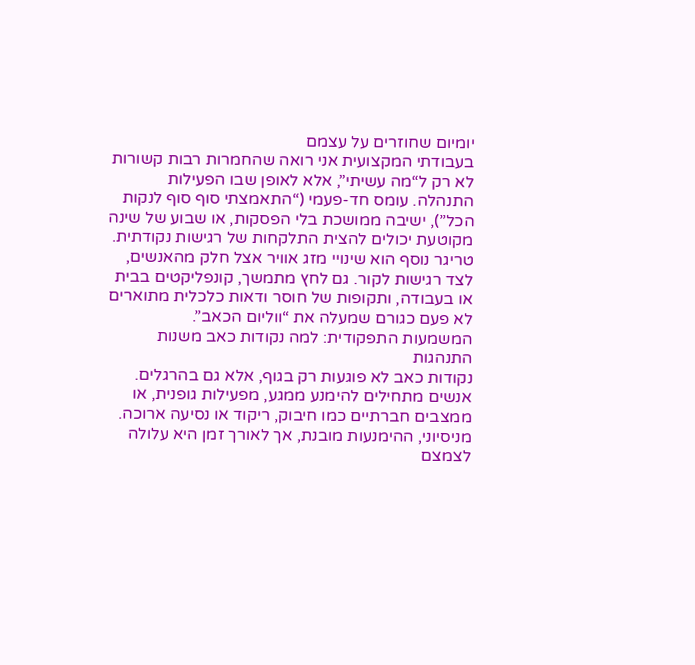יומיום שחוזרים על עצמם
בעבודתי המקצועית אני רואה שהחמרות רבות קשורות לא רק ל“מה עשיתי”, אלא לאופן שבו הפעילות התנהלה. עומס חד-פעמי (“התאמצתי סוף סוף לנקות הכל”), ישיבה ממושכת בלי הפסקות, או שבוע של שינה מקוטעת יכולים להצית התלקחות של רגישות נקודתית.
טריגר נוסף הוא שינויי מזג אוויר אצל חלק מהאנשים, לצד רגישות לקור. גם לחץ מתמשך, קונפליקטים בבית או בעבודה, ותקופות של חוסר ודאות כלכלית מתוארים לא פעם כגורם שמעלה את “ווליום הכאב”.
המשמעות התפקודית: למה נקודות כאב משנות התנהגות
נקודות כאב לא פוגעות רק בגוף, אלא גם בהרגלים. אנשים מתחילים להימנע ממגע, מפעילות גופנית, או ממצבים חברתיים כמו חיבוק, ריקוד או נסיעה ארוכה. מניסיוני, ההימנעות מובנת, אך לאורך זמן היא עלולה לצמצם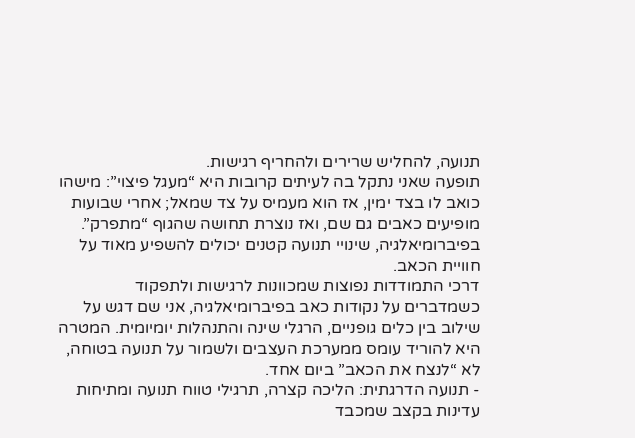תנועה, להחליש שרירים ולהחריף רגישות.
תופעה שאני נתקל בה לעיתים קרובות היא “מעגל פיצוי”: מישהו כואב לו בצד ימין, אז הוא מעמיס על צד שמאל; אחרי שבועות מופיעים כאבים גם שם, ואז נוצרת תחושה שהגוף “מתפרק”. בפיברומיאלגיה, שינויי תנועה קטנים יכולים להשפיע מאוד על חוויית הכאב.
דרכי התמודדות נפוצות שמכוונות לרגישות ולתפקוד
כשמדברים על נקודות כאב בפיברומיאלגיה, אני שם דגש על שילוב בין כלים גופניים, הרגלי שינה והתנהלות יומיומית. המטרה היא להוריד עומס ממערכת העצבים ולשמור על תנועה בטוחה, לא “לנצח את הכאב” ביום אחד.
- תנועה הדרגתית: הליכה קצרה, תרגילי טווח תנועה ומתיחות עדינות בקצב שמכבד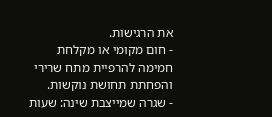את הרגישות.
- חום מקומי או מקלחת חמימה להרפיית מתח שרירי והפחתת תחושת נוקשות.
- שגרה שמייצבת שינה: שעות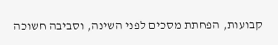קבועות, הפחתת מסכים לפני השינה, וסביבה חשוכה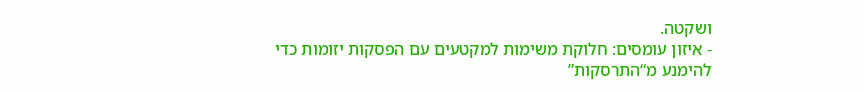ושקטה.
- איזון עומסים: חלוקת משימות למקטעים עם הפסקות יזומות כדי להימנע מ“התרסקות”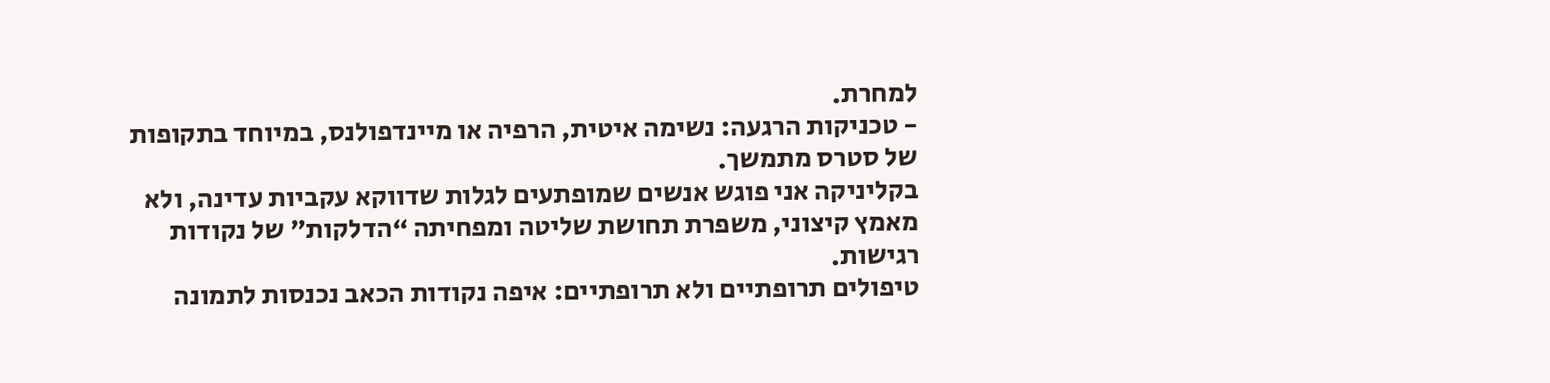למחרת.
- טכניקות הרגעה: נשימה איטית, הרפיה או מיינדפולנס, במיוחד בתקופות של סטרס מתמשך.
בקליניקה אני פוגש אנשים שמופתעים לגלות שדווקא עקביות עדינה, ולא מאמץ קיצוני, משפרת תחושת שליטה ומפחיתה “הדלקות” של נקודות רגישות.
טיפולים תרופתיים ולא תרופתיים: איפה נקודות הכאב נכנסות לתמונה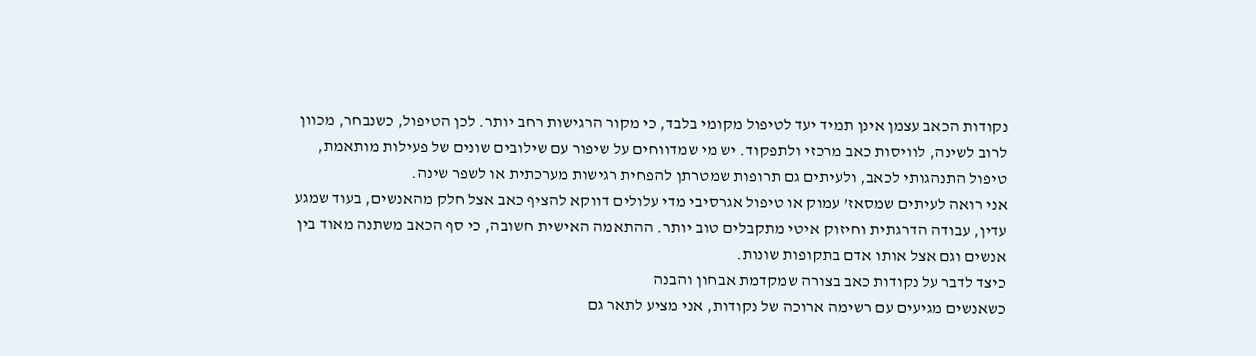נקודות הכאב עצמן אינן תמיד יעד לטיפול מקומי בלבד, כי מקור הרגישות רחב יותר. לכן הטיפול, כשנבחר, מכוון לרוב לשינה, לוויסות כאב מרכזי ולתפקוד. יש מי שמדווחים על שיפור עם שילובים שונים של פעילות מותאמת, טיפול התנהגותי לכאב, ולעיתים גם תרופות שמטרתן להפחית רגישות מערכתית או לשפר שינה.
אני רואה לעיתים שמסאז’ עמוק או טיפול אגרסיבי מדי עלולים דווקא להציף כאב אצל חלק מהאנשים, בעוד שמגע עדין, עבודה הדרגתית וחיזוק איטי מתקבלים טוב יותר. ההתאמה האישית חשובה, כי סף הכאב משתנה מאוד בין אנשים וגם אצל אותו אדם בתקופות שונות.
כיצד לדבר על נקודות כאב בצורה שמקדמת אבחון והבנה
כשאנשים מגיעים עם רשימה ארוכה של נקודות, אני מציע לתאר גם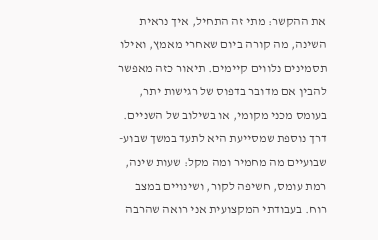את ההקשר: מתי זה התחיל, איך נראית השינה, מה קורה ביום שאחרי מאמץ, ואילו תסמינים נלווים קיימים. תיאור כזה מאפשר להבין אם מדובר בדפוס של רגישות יתר, בעומס מכני מקומי, או בשילוב של השניים.
דרך נוספת שמסייעת היא לתעד במשך שבוע-שבועיים מה מחמיר ומה מקל: שעות שינה, רמת עומס, חשיפה לקור, ושינויים במצב רוח. בעבודתי המקצועית אני רואה שהרבה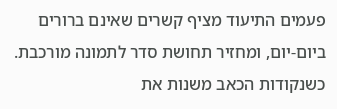פעמים התיעוד מציף קשרים שאינם ברורים ביום-יום, ומחזיר תחושת סדר לתמונה מורכבת.
כשנקודות הכאב משנות את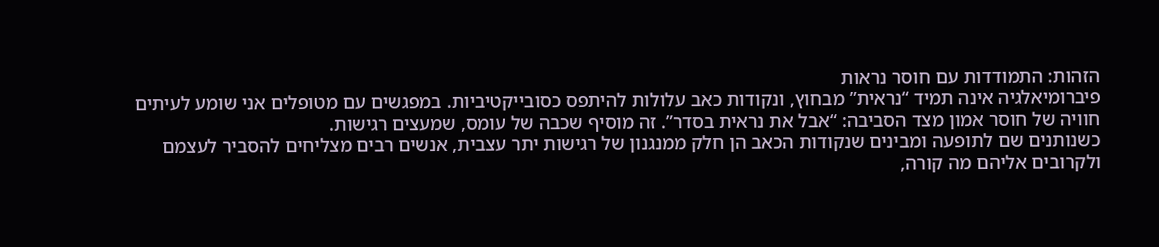הזהות: התמודדות עם חוסר נראות
פיברומיאלגיה אינה תמיד “נראית” מבחוץ, ונקודות כאב עלולות להיתפס כסובייקטיביות. במפגשים עם מטופלים אני שומע לעיתים חוויה של חוסר אמון מצד הסביבה: “אבל את נראית בסדר”. זה מוסיף שכבה של עומס, שמעצים רגישות.
כשנותנים שם לתופעה ומבינים שנקודות הכאב הן חלק ממנגנון של רגישות יתר עצבית, אנשים רבים מצליחים להסביר לעצמם ולקרובים אליהם מה קורה,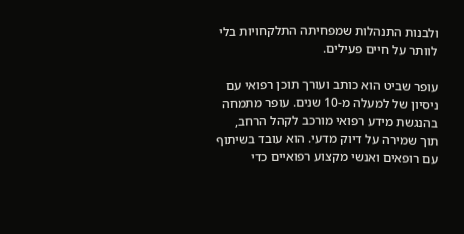ולבנות התנהלות שמפחיתה התלקחויות בלי לוותר על חיים פעילים.

עופר שביט הוא כותב ועורך תוכן רפואי עם ניסיון של למעלה מ-10 שנים. עופר מתמחה בהנגשת מידע רפואי מורכב לקהל הרחב, תוך שמירה על דיוק מדעי. הוא עובד בשיתוף עם רופאים ואנשי מקצוע רפואיים כדי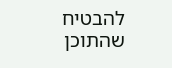להבטיח שהתוכן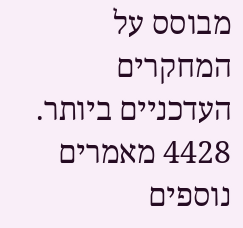מבוסס על המחקרים העדכניים ביותר.
4428 מאמרים נוספים